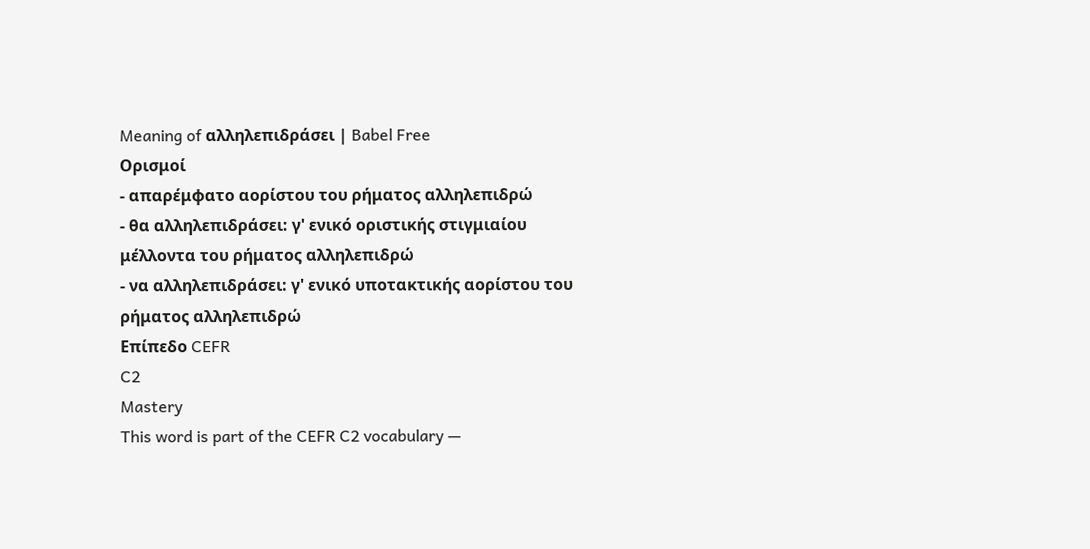Meaning of αλληλεπιδράσει | Babel Free
Ορισμοί
- απαρέμφατο αορίστου του ρήματος αλληλεπιδρώ
- θα αλληλεπιδράσει: γ' ενικό οριστικής στιγμιαίου μέλλοντα του ρήματος αλληλεπιδρώ
- να αλληλεπιδράσει: γ' ενικό υποτακτικής αορίστου του ρήματος αλληλεπιδρώ
Επίπεδο CEFR
C2
Mastery
This word is part of the CEFR C2 vocabulary —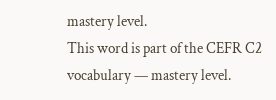mastery level.
This word is part of the CEFR C2 vocabulary — mastery level.